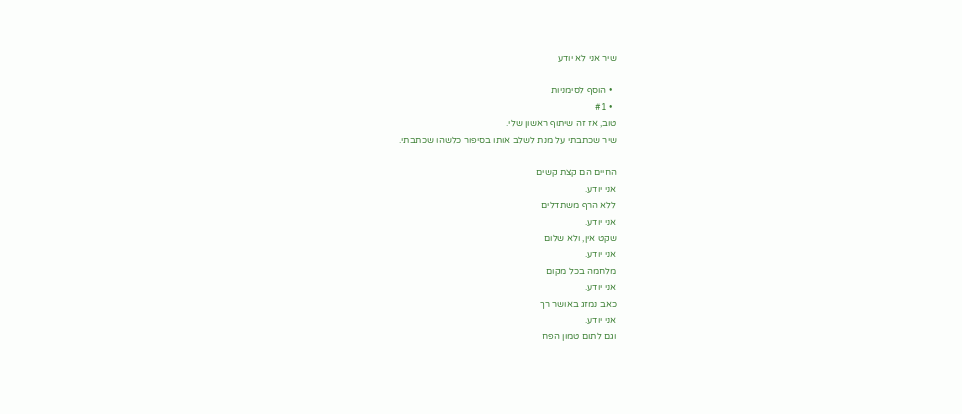שיר אני לא יודע

  • הוסף לסימניות
  • #1
טוב, אז זה שיתוף ראשון שלי.
שיר שכתבתי על מנת לשלב אותו בסיפור כלשהו שכתבתי.

החיים הם קצת קשים
אני יודע.
ללא הרף משתדלים
אני יודע.
שקט אין, ולא שלום
אני יודע.
מלחמה בכל מקום
אני יודע.
כאב נמזג באושר רך
אני יודע.
וגם לתום טמון הפח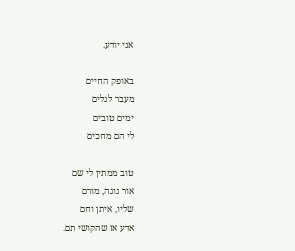אני יודע.

באופק החיים
מעבר לגלים
ימים טובים
לי הם מחכים

טוב ממתין לי שם
אור נוגה, מורם
שליו, איתן וחם
אדע אז שהקושי תם.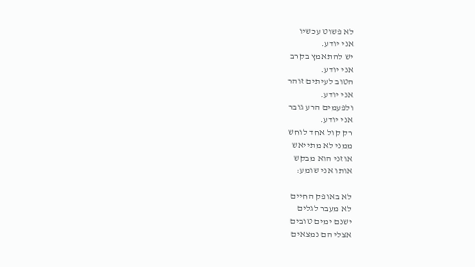לא פשוט עכשיו
אני יודע.
יש להתאמץ בקרב
אני יודע.
הטוב לעיתים זוהר
אני יודע.
ולפעמים הרע גובר
אני יודע.
רק קול אחד לוחש
ממני לא מתייאש
אוזני הוא מבקש
אותו אני שומע:

לא באופק החיים
לא מעבר לגלים
ישנם ימים טובים
אצלי הם נמצאים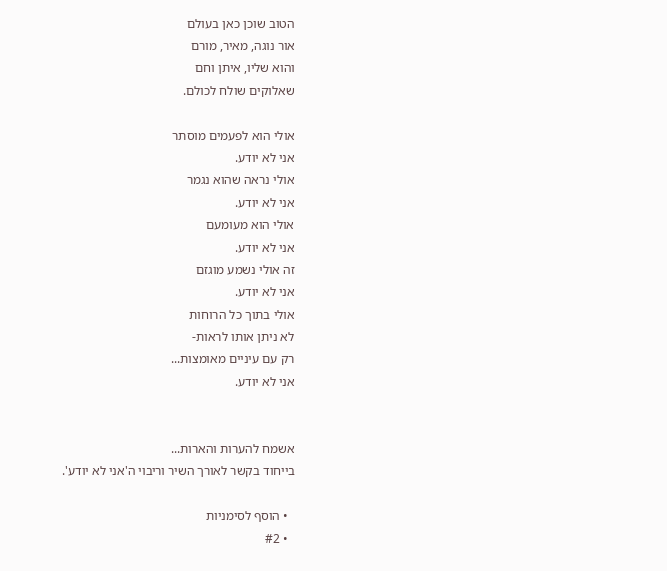הטוב שוכן כאן בעולם
אור נוגה, מאיר, מורם
והוא שליו, איתן וחם
שאלוקים שולח לכולם.

אולי הוא לפעמים מוסתר
אני לא יודע.
אולי נראה שהוא נגמר
אני לא יודע.
אולי הוא מעומעם
אני לא יודע.
זה אולי נשמע מוגזם
אני לא יודע.
אולי בתוך כל הרוחות
לא ניתן אותו לראות-
רק עם עיניים מאומצות...
אני לא יודע.


אשמח להערות והארות...
בייחוד בקשר לאורך השיר וריבוי ה'אני לא יודע'.

  • הוסף לסימניות
  • #2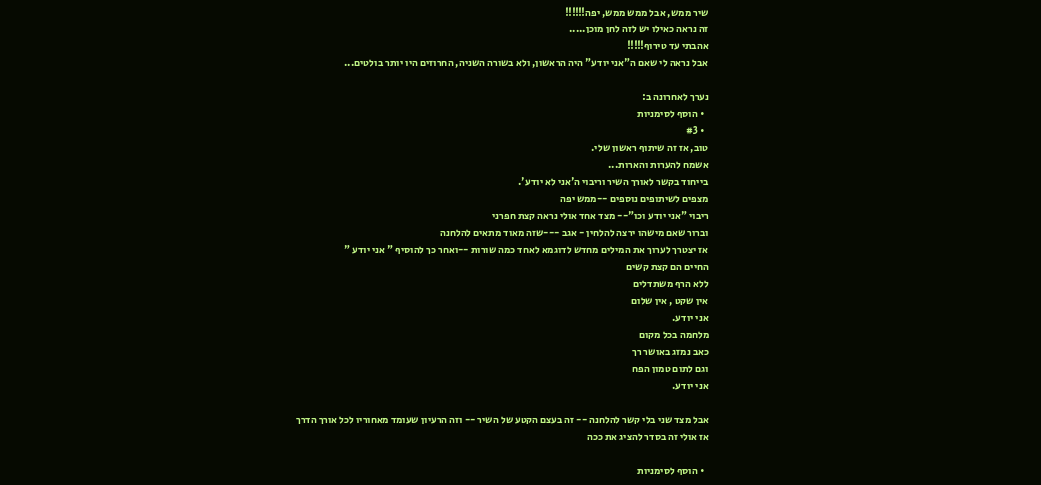שיר ממש, אבל ממש ממש, יפה!!!!!!
זה נראה כאילו יש לזה לחן מוכן.....
אהבתי עד טירוף!!!!!
אבל נראה לי שאם ה"אני יודע" היה הראשון, ולא בשורה השניה, החרוזים היו יותר בולטים...

נערך לאחרונה ב:
  • הוסף לסימניות
  • #3
טוב, אז זה שיתוף ראשון שלי.
אשמח להערות והארות...
בייחוד בקשר לאורך השיר וריבוי ה'אני לא יודע'.
מצפים לשיתופים נוספים --ממש יפה
ריבוי "אני יודע וכו"-- מצד אחד אולי נראה קצת חפרני
וברור שאם מישהו ירצה להלחין - אגב ---שזה מאוד מתאים להלחנה
אז יצטרך לערוך את המילים מחדש לדוגמא לאחד כמה שורות --ואחר כך להוסיף " אני יודע "
החיים הם קצת קשים
ללא הרף משתדלים
אין שקט , אין שלום
אני יודע.
מלחמה בכל מקום
כאב נמזג באושר רך
וגם לתום טמון הפח
אני יודע.

אבל מצד שני בלי קשר להלחנה -- זה בעצם הקטע של השיר -- וזה הרעיון שעומד מאחוריו לכל אורך הדרך
אז אולי זה בסדר להציג את ככה

  • הוסף לסימניות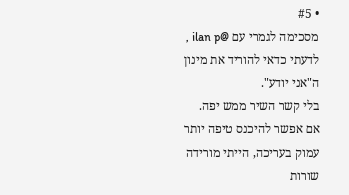• #5
מסכימה לגמרי עם @ilan p , לדעתי כדאי להוריד את מינון ה"אני יודע".
בלי קשר השיר ממש יפה.
אם אפשר להיכנס טיפה יותר עמוק בעריכה, הייתי מורידה שורות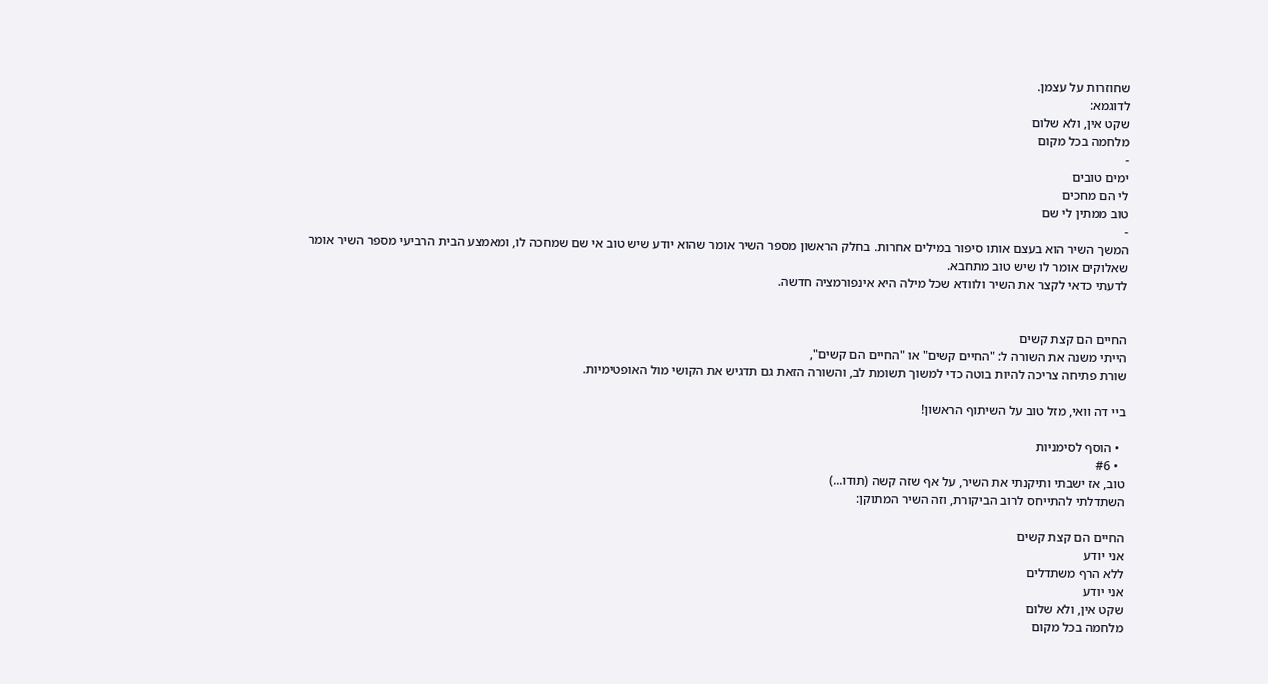שחוזרות על עצמן.
לדוגמא:
שקט אין, ולא שלום
מלחמה בכל מקום
-
ימים טובים
לי הם מחכים
טוב ממתין לי שם
-
המשך השיר הוא בעצם אותו סיפור במילים אחרות. בחלק הראשון מספר השיר אומר שהוא יודע שיש טוב אי שם שמחכה לו, ומאמצע הבית הרביעי מספר השיר אומר שאלוקים אומר לו שיש טוב מתחבא.
לדעתי כדאי לקצר את השיר ולוודא שכל מילה היא אינפורמציה חדשה.


החיים הם קצת קשים
הייתי משנה את השורה ל: "החיים קשים" או "החיים הם קשים",
שורת פתיחה צריכה להיות בוטה כדי למשוך תשומת לב, והשורה הזאת גם תדגיש את הקושי מול האופטימיות.

ביי דה וואי, מזל טוב על השיתוף הראשון!

  • הוסף לסימניות
  • #6
טוב, אז ישבתי ותיקנתי את השיר, על אף שזה קשה (תודו...)
השתדלתי להתייחס לרוב הביקורת, וזה השיר המתוקן:

החיים הם קצת קשים
אני יודע
ללא הרף משתדלים
אני יודע
שקט אין, ולא שלום
מלחמה בכל מקום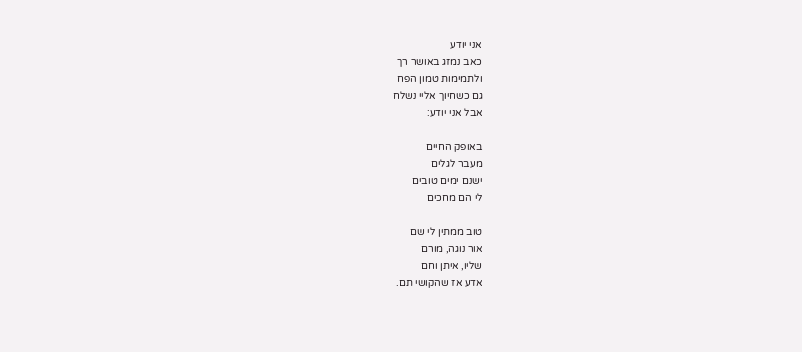אני יודע
כאב נמזג באושר רך
ולתמימות טמון הפח
גם כשחיוך אליי נשלח
אבל אני יודע:

באופק החיים
מעבר לגלים
ישנם ימים טובים
לי הם מחכים

טוב ממתין לי שם
אור נוגה, מורם
שליו, איתן וחם
אדע אז שהקושי תם.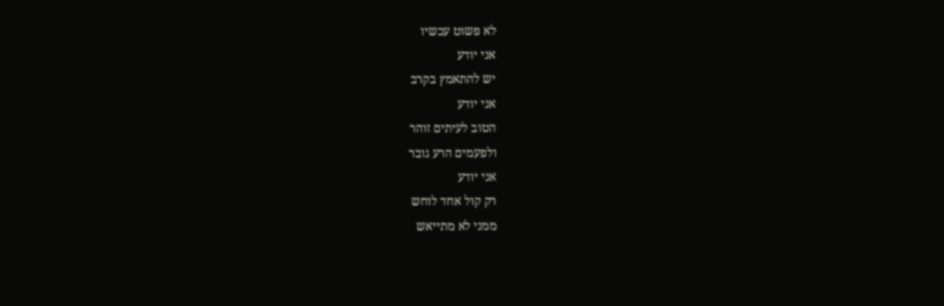לא פשוט עכשיו
אני יודע
יש להתאמץ בקרב
אני יודע
הטוב לעיתים זוהר
ולפעמים הרע גובר
אני יודע
רק קול אחד לוחש
ממני לא מתייאש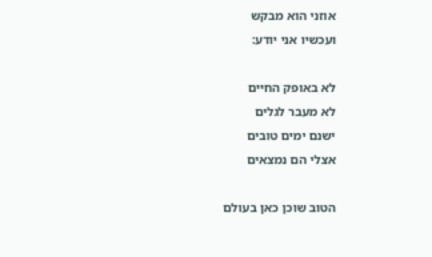אוזני הוא מבקש
ועכשיו אני יודע:

לא באופק החיים
לא מעבר לגלים
ישנם ימים טובים
אצלי הם נמצאים

הטוב שוכן כאן בעולם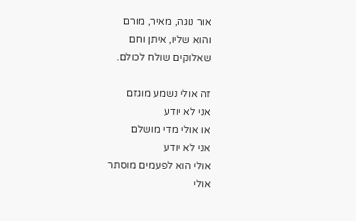אור נוגה, מאיר, מורם
והוא שליו, איתן וחם
שאלוקים שולח לכולם.

זה אולי נשמע מוגזם
אני לא יודע
או אולי מדי מושלם
אני לא יודע
אולי הוא לפעמים מוסתר
אולי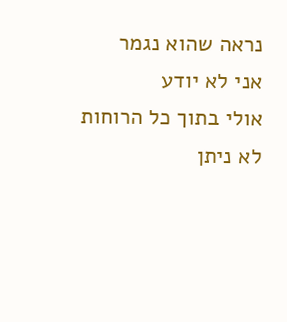נראה שהוא נגמר
אני לא יודע
אולי בתוך כל הרוחות
לא ניתן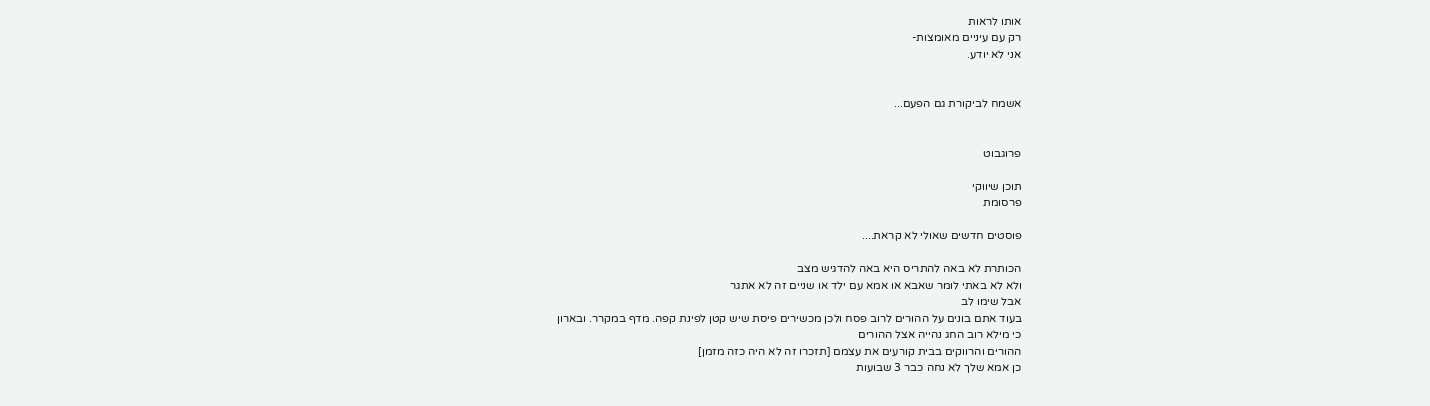אותו לראות
רק עם עיניים מאומצות-
אני לא יודע.


אשמח לביקורת גם הפעם...


פרוגבוט

תוכן שיווקי
פרסומת

פוסטים חדשים שאולי לא קראת....

הכותרת לא באה להתריס היא באה להדגיש מצב
ולא לא באתי לומר שאבא או אמא עם ילד או שניים זה לא אתגר
אבל שימו לב
בעוד אתם בונים על ההורים לרוב פסח ולכן מכשירים פיסת שיש קטן לפינת קפה. מדף במקרר. ובארון
כי מילא רוב החג נהייה אצל ההורים
ההורים והרווקים בבית קורעים את עצמם [תזכרו זה לא היה כזה מזמן]
כן אמא שלך לא נחה כבר 3 שבועות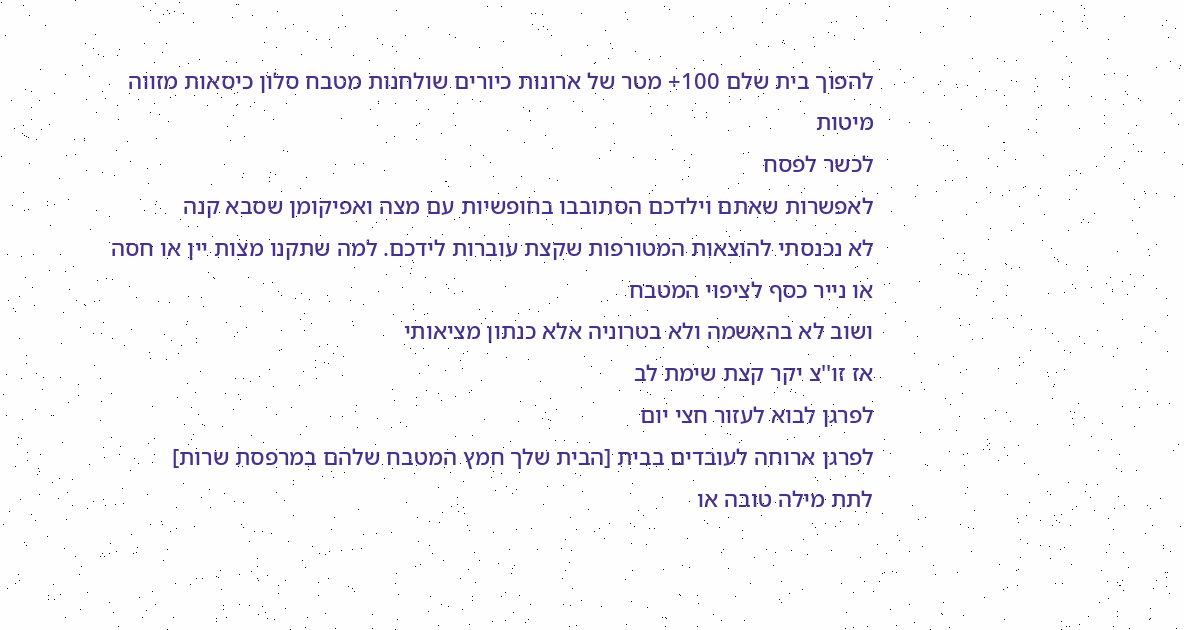להפוך בית שלם 100+ מטר של ארונות כיורים שולחנות מטבח סלון כיסאות מזווה מיטות
לכשר לפסח
לאפשרות שאתם וילדכם הסתובבו בחופשיות עם מצה ואפיקומן שסבא קנה
לא נכנסתי להוצאות המטורפות שקצת עוברות לידכם. למה שתקנו מצות יין או חסה או נייר כסף לציפוי המטבח
ושוב לא בהאשמה ולא בטרוניה אלא כנתון מציאותי
אז זו''צ יקר קצת שימת לב
לפרגן לבוא לעזור חצי יום
לפרגן ארוחה לעובדים בבית [הבית שלך חמץ המטבח שלהם במרפסת שרות]
לתת מילה טובה או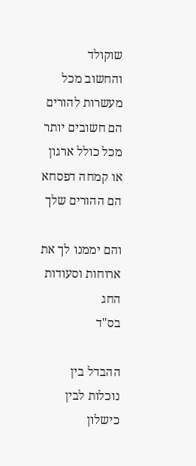שוקולד
והחשוב מכל
מעשרות להורים
הם חשובים יותר מכל כולל ארגון או קמחה דפסחא הם ההורים שלך

והם יממנו לך את ארוחות וסעודות החג
בס"ד

ההבדל בין נוכלות לבין כישלון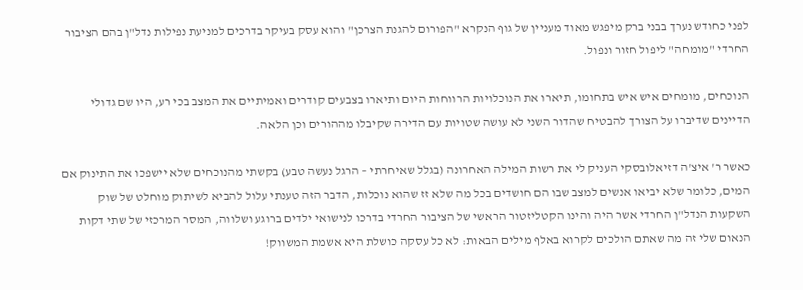לפני כחודש נערך בבני ברק מיפגש מאוד מעניין של גוף הנקרא "הפורום להגנת הצרכן" והוא עסק בעיקר בדרכים למניעת נפילות נדל"ן בהם הציבור החרדי "מומחה" ליפול חזור ונפול.

הנוכחים, מומחים איש איש בתחומו, תיארו את הנוכלויות הרווחות היום ותיארו בצבעים קודרים ואמיתיים את המצב בכי רע, היו שם גדולי הדיינים שדיברו על הצורך להבטיח שהדור השני לא עושה שטויות עם הדירה שקיבלו מההורים וכן הלאה.

כאשר ר' איצ'ה דזיאלובסקי העניק לי את רשות המילה האחרונה (בגלל שאיחרתי – הרגל נעשה טבע) בקשתי מהנוכחים שלא יישפכו את התינוק אם המים, כלומר שלא יביאו אנשים למצב שבו הם חושדים בכל מה שלא זז שהוא נוכלות, הדבר הזה טענתי עלול להביא לשיתוק מוחלט של שוק השקעות הנדל"ן החרדי אשר היה והינו הקטליזטור הראשי של הציבור החרדי בדרכו לנישואי ילדים ברוגע ושלווה, המסר המרכזי של שתי דקות הנאום שלי זה מה שאתם הולכים לקרוא באלף מילים הבאות: לא כל עסקה כושלת היא אשמת המשווק!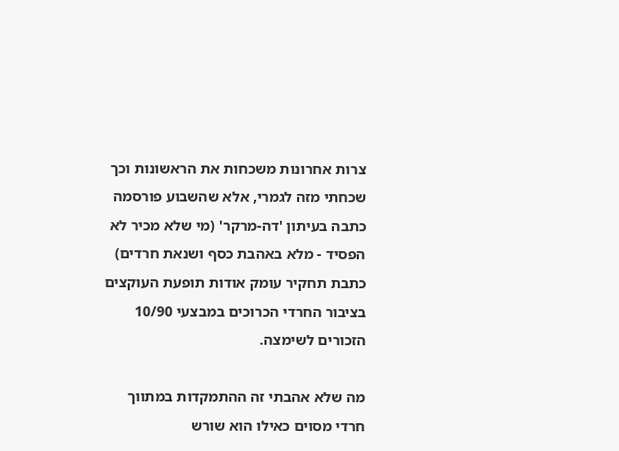צרות אחרונות משכחות את הראשונות וכך שכחתי מזה לגמרי, אלא שהשבוע פורסמה כתבה בעיתון 'דה-מרקר' (מי שלא מכיר לא הפסיד - מלא באהבת כסף ושנאת חרדים) כתבת תחקיר עומק אודות תופעת העוקצים בציבור החרדי הכרוכים במבצעי 10/90 הזכורים לשימצה.

מה שלא אהבתי זה ההתמקדות במתווך חרדי מסוים כאילו הוא שורש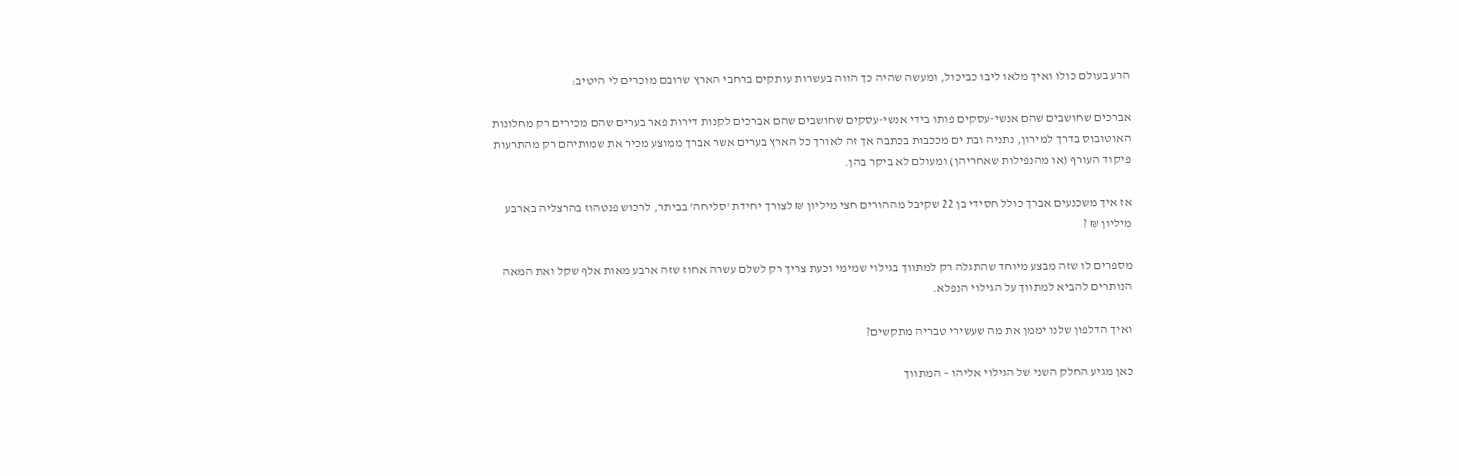הרע בעולם כולו ואיך מלאו ליבו כביכול, ומעשה שהיה כך הווה בעשרות עותקים ברחבי הארץ שרובם מוכרים לי היטיב:

אברכים שחושבים שהם אנשי-עסקים פותו בידי אנשי-עסקים שחושבים שהם אברכים לקנות דירות פאר בערים שהם מכירים רק מחלונות האוטובוס בדרך למירון, נתניה ובת ים מככבות בכתבה אך זה לאורך כל הארץ בערים אשר אברך ממוצע מכיר את שמותיהם רק מהתרעות פיקוד העורף (או מהנפילות שאחריהן) ומעולם לא ביקר בהן.

אז איך משכנעים אברך כולל חסידי בן 22 שקיבל מההורים חצי מיליון ₪ לצורך יחידת 'סליחה' בביתר, לרכוש פנטהוז בהרצליה בארבע מיליון ₪ ?

מספרים לו שזה מבצע מיוחד שהתגלה רק למתווך בגילוי שמימי וכעת צריך רק לשלם עשרה אחוז שזה ארבע מאות אלף שקל ואת המאה הנותרים להביא למתווך על הגילוי הנפלא.

ואיך הדלפון שלנו יממן את מה שעשירי טבריה מתקשים?

כאן מגיע החלק השני של הגילוי אליהו – המתווך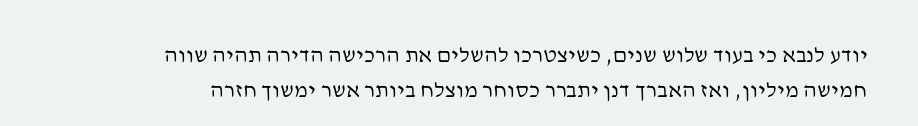יודע לנבא כי בעוד שלוש שנים, כשיצטרכו להשלים את הרכישה הדירה תהיה שווה חמישה מיליון, ואז האברך דנן יתברר כסוחר מוצלח ביותר אשר ימשוך חזרה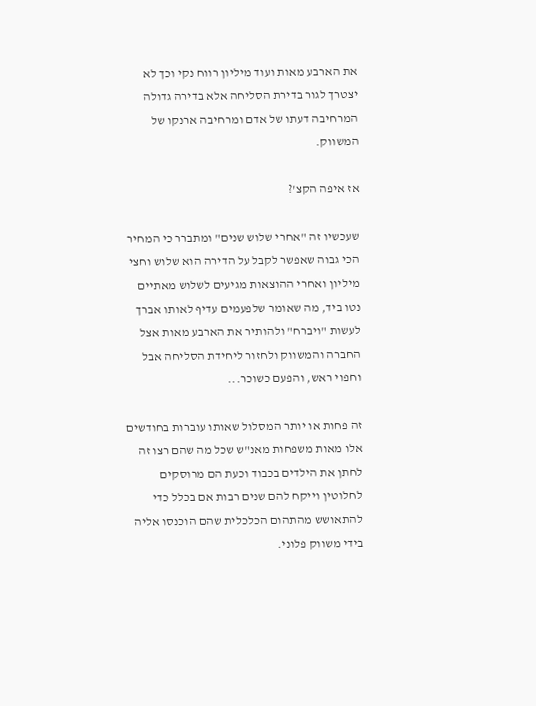את הארבע מאות ועוד מיליון רווח נקי וכך לא יצטרך לגור בדירת הסליחה אלא בדירה גדולה המרחיבה דעתו של אדם ומרחיבה ארנקו של המשווק.

אז איפה הקצ'?

שעכשיו זה "אחרי שלוש שנים" ומתברר כי המחיר הכי גבוה שאפשר לקבל על הדירה הוא שלוש וחצי מיליון ואחרי ההוצאות מגיעים לשלוש מאתיים נטו ביד, מה שאומר שלפעמים עדיף לאותו אברך לעשות "ויברח" ולהותיר את הארבע מאות אצל החברה והמשווק ולחזור ליחידת הסליחה אבל וחפוי ראש, והפעם כשוכר...

זה פחות או יותר המסלול שאותו עוברות בחודשים אלו מאות משפחות מאנ"ש שכל מה שהם רצו זה לחתן את הילדים בכבוד וכעת הם מרוסקים לחלוטין וייקח להם שנים רבות אם בכלל כדי להתאושש מהתהום הכלכלית שהם הוכנסו אליה בידי משווק פלוני.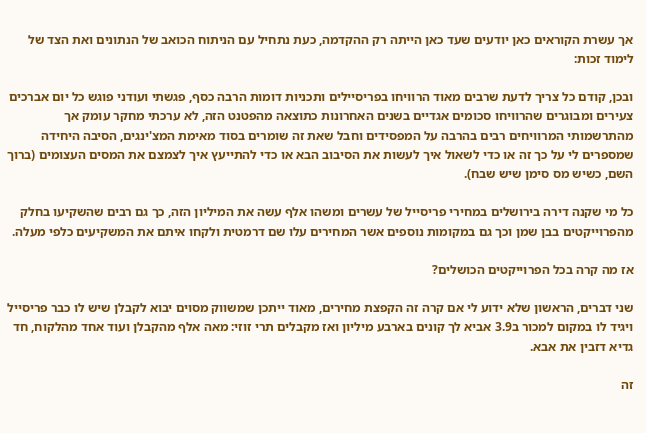אך עשרת הקוראים כאן יודעים שעד כאן הייתה רק ההקדמה, כעת נתחיל עם הניתוח הכואב של הנתונים ואת הצד של לימוד זכות:

ובכן, קודם כל צריך לדעת שרבים מאוד הרוויחו בפריסיילים ותכניות דומות הרבה כסף, פגשתי ועודני פוגש כל יום אברכים צעירים ומבוגרים שהרוויחו סכומים אגדיים בשנים האחרונות כתוצאה מהפטנט הזה, לא ערכתי מחקר עומק אך מהתרשמותי המרוויחים רבים בהרבה על המפסידים וחבל שאת זה שומרים בסוד מאימת המצ'ינגים, הסיבה היחידה שמספרים לי על כך זה או כדי לשאול איך לעשות את הסיבוב הבא או כדי להתייעץ איך לצמצם את המסים העצומים (ברוך השם, כשיש מס סימן שיש שבח).

כל מי שקנה דירה בירושלים במחירי פריסייל של עשרים ומשהו אלף עשה את המיליון הזה, כך גם רבים שהשקיעו בחלק מהפרוייקטים בבן שמן וכך גם במקומות נוספים אשר המחירים עלו שם דרמטית ולקחו איתם את המשקיעים כלפי מעלה.

אז מה קרה בכל הפרוייקטים הכושלים?

שני דברים, הראשון שלא ידוע לי אם קרה זה הקפצת מחירים, מאוד ייתכן שמשווק מסוים יבוא לקבלן שיש לו כבר פריסייל ויגיד לו במקום למכור ב3.9 אביא לך קונים בארבע מיליון ואז מקבלים תרי זוזי: מאה אלף מהקבלן ועוד אחד מהלקוח, חד גדיא דזבין את אבא.

זה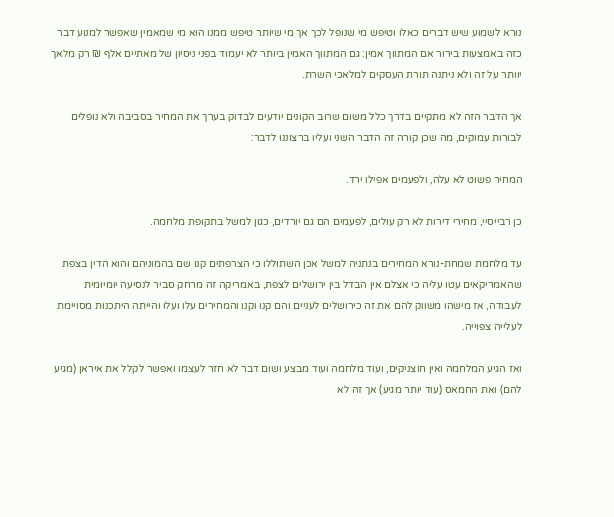נורא לשמוע שיש דברים כאלו וטיפש מי שנופל לכך אך מי שיותר טיפש ממנו הוא מי שמאמין שאפשר למנוע דבר כזה באמצעות בירור אם המתווך אמין: גם המתווך האמין ביותר לא יעמוד בפני ניסיון של מאתיים אלף ₪ רק מלאך יוותר על זה ולא ניתנה תורת העסקים למלאכי השרת.

אך הדבר הזה לא מתקיים בדרך כלל משום שרוב הקונים יודעים לבדוק בערך את המחיר בסביבה ולא נופלים לבורות עמוקים, מה שכן קורה זה הדבר השני ועליו ברצוננו לדבר:

המחיר פשוט לא עלה, ולפעמים אפילו ירד.

כן רבייסיי, מחירי דירות לא רק עולים, לפעמים הם גם יורדים, כגון למשל בתקופת מלחמה.

עד מלחמת שמחת-נורא המחירים בנתניה למשל אכן השתוללו כי הצרפתים קנו שם בהמוניהם והוא הדין בצפת שהאמריקאים עטו עליה כי אצלם אין הבדל בין ירושלים לצפת, באמריקה זה מרחק סביר לנסיעה יומיומית לעבודה, אז מישהו משווק להם את זה כירושלים לעניים והם קנו וקנו והמחירים עלו ועלו והייתה היתכנות מסויימת לעלייה צפוייה.

ואז הגיע המלחמה ואין חוצניקים, ועוד מלחמה ועוד מבצע ושום דבר לא חזר לעצמו ואפשר לקלל את איראן (מגיע להם) ואת החמאס (עוד יותר מגיע) אך זה לא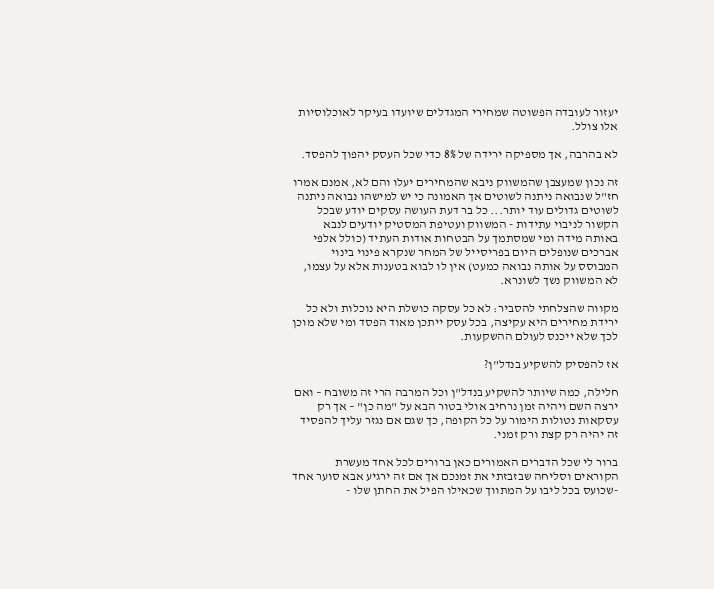יעזור לעובדה הפשוטה שמחירי המגדלים שיועדו בעיקר לאוכלוסיות אלו צולל.

לא בהרבה, אך מספיקה ירידה של 8% כדי שכל העסק יהפוך להפסד.

זה נכון שמעצבן שהמשווק ניבא שהמחירים יעלו והם לא, אמנם אמרו חז"ל שנבואה ניתנה לשוטים אך האמונה כי יש למישהו נבואה ניתנה לשוטים גדולים עוד יותר... כל בר דעת העושה עסקים יודע שבכל הקשור לניבוי עתידות - המשווק ועטיפת המסטיק יודעים לנבא באותה מידה ומי שמסתמך על הבטחות אודות העתיד (כולל אלפי אברכים שנופלים היום בפריסייל של המחר שנקרא פינוי בינוי המבוסס על אותה נבואה כמעט) אין לו לבוא בטענות אלא על עצמו, לא המשווק נשך לשונרא.

מקווה שהצלחתי להסביר: לא כל עסקה כושלת היא נוכלות ולא כל ירידת מחירים היא עקיצה, בכל עסק ייתכן מאוד הפסד ומי שלא מוכן לכך שלא ייכנס לעולם ההשקעות.

אז להפסיק להשקיע בנדל"ן?

חלילה, כמה שיותר להשקיע בנדל"ן וכל המרבה הרי זה משובח – ואם ירצה השם ויהיה זמן נרחיב אולי בטור הבא על "מה כן" – אך רק עסקאות נטולות הימור על כל הקופה, כך שגם אם נגזר עליך להפסיד זה יהיה רק קצת ורק זמני.

ברור לי שכל הדברים האמורים כאן ברורים לכל אחד מעשרת הקוראים וסליחה שבזבזתי את זמנכם אך אם זה ירגיע אבא סוער אחד -שכועס בכל ליבו על המתווך שכאילו הפיל את החתן שלו -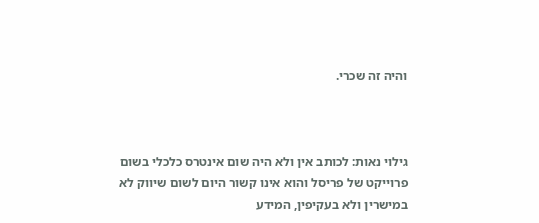והיה זה שכרי.



גילוי נאות: לכותב אין ולא היה שום אינטרס כלכלי בשום פרוייקט של פריסל והוא אינו קשור היום לשום שיווק לא במישרין ולא בעקיפין, המידע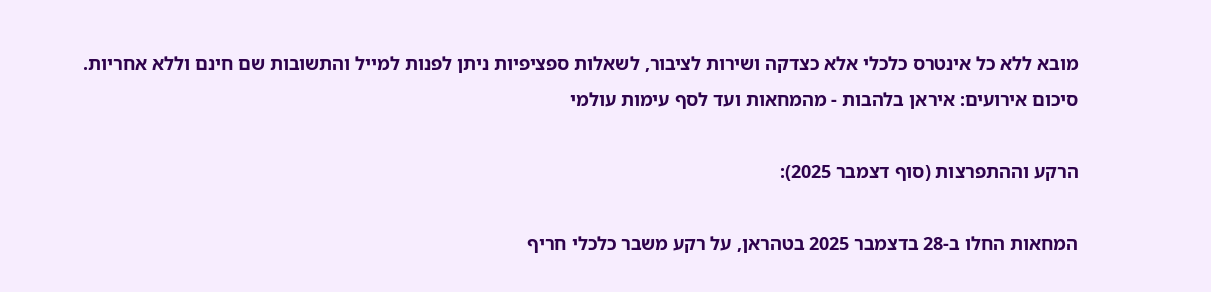מובא ללא כל אינטרס כלכלי אלא כצדקה ושירות לציבור, לשאלות ספציפיות ניתן לפנות למייל והתשובות שם חינם וללא אחריות.
סיכום אירועים: איראן בלהבות - מהמחאות ועד לסף עימות עולמי

הרקע וההתפרצות (סוף דצמבר 2025):

המחאות החלו ב-28 בדצמבר 2025 בטהראן, על רקע משבר כלכלי חריף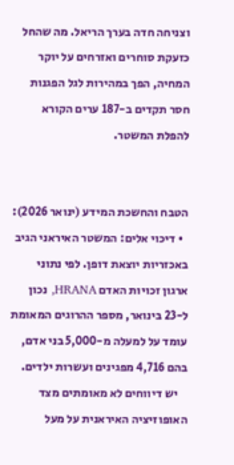וצניחה חדה בערך הריאל. מה שהחל כזעקת סוחרים ואזרחים על יוקר המחיה, הפך במהירות לגל הפגנות חסר תקדים ב-187 ערים הקורא להפלת המשטר.


הטבח והחשכת המידע (ינואר 2026):
  • דיכוי אלים: המשטר האיראני הגיב באכזריות יוצאת דופן. לפי נתוני ארגון זכויות האדם HRANA, נכון ל-23 בינואר, מספר ההרוגים המאומת עומד על למעלה מ-5,000 בני אדם, בהם 4,716 מפגינים ועשרות ילדים.
    יש דיווחים לא מאומתים מצד האופוזיציה האיראנית על מעל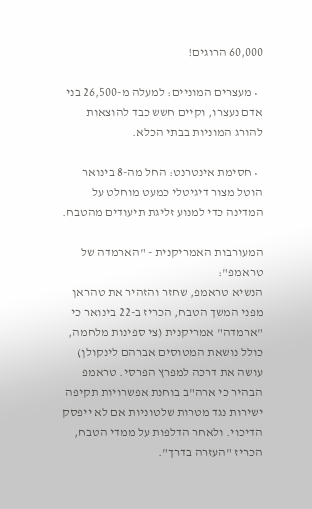60,000 הרוגים!

  • מעצרים המוניים: למעלה מ-26,500 בני אדם נעצרו, וקיים חשש כבד להוצאות להורג המוניות בבתי הכלא.

  • חסימת אינטרנט: החל מה-8 בינואר הוטל מצור דיגיטלי כמעט מוחלט על המדינה כדי למנוע זליגת תיעודים מהטבח.

המעורבות האמריקנית - "הארמדה של טראמפ":
הנשיא טראמפ, שחזר והזהיר את טהראן מפני המשך הטבח, הכריז ב-22 בינואר כי "ארמדה" אמריקנית (צי ספינות מלחמה, כולל נושאת המטוסים אברהם לינקולן) עושה את דרכה למפרץ הפרסי. טראמפ הבהיר כי ארה"ב בוחנת אפשרויות תקיפה ישירות נגד מטרות שלטוניות אם לא ייפסק הדיכוי. ולאחר הדלפות על ממדי הטבח, הכריז "העזרה בדרך".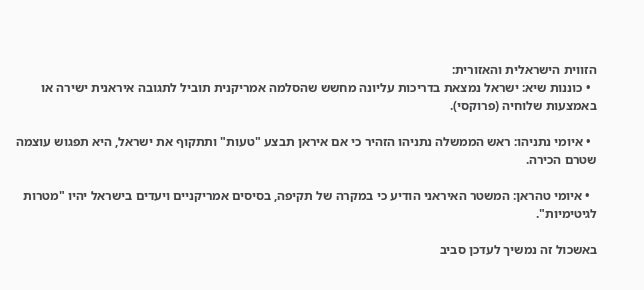הזווית הישראלית והאזורית:
  • כוננות שיא: ישראל נמצאת בדריכות עליונה מחשש שהסלמה אמריקנית תוביל לתגובה איראנית ישירה או באמצעות שלוחיה (פרוקסי).

  • איומי נתניהו: ראש הממשלה נתניהו הזהיר כי אם איראן תבצע "טעות" ותתקוף את ישראל, היא תפגוש עוצמה שטרם הכירה.

  • איומי טהראן: המשטר האיראני הודיע כי במקרה של תקיפה, בסיסים אמריקניים ויעדים בישראל יהיו "מטרות לגיטימיות".

באשכול זה נמשיך לעדכן סביב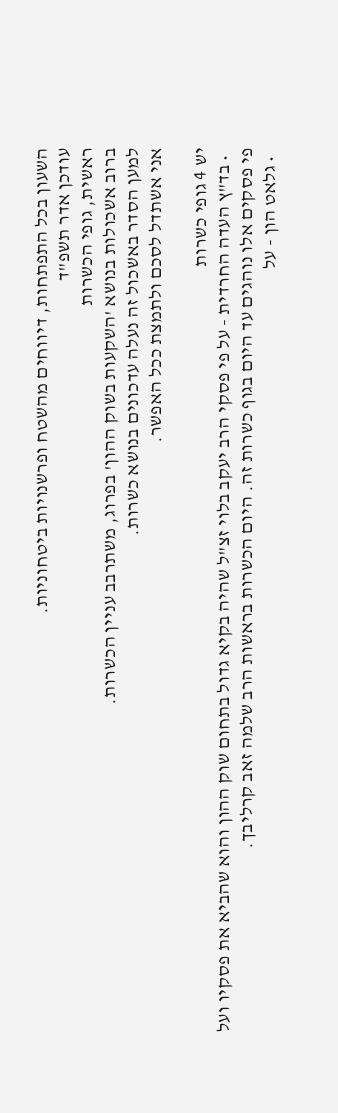השעון בכל התפתחות, דיווחים מהשטח ופרשנויות ביטחוניות.
עודכן אדר תשפ"ד
ראשית, גופי הכשרות
ברוב אשכולות בנושא 'השקעות בשוק ההון' בפרוג, משתרבב עניין הכשרות.
למען הסדר באשכול זה נעלה עדכונים בנושא כשרות.
אני אשתדל לסכם ולתמצת ככל האפשר.

יש 4 גופי כשרות
  • בד"ץ העדה החרדית - על פי פסקי הרב יעקב בלוי זצ"ל שהיה בקיא גדול בתחום שוק ההון והוא שהביא את פסקיו ועל פי פסקים אלו נוהגים עד היום בגוף כשרות זה. היום הכשרות בראשות הרב שלמה זאב קרליבך.
  • גלאט הון - על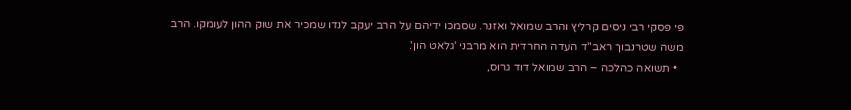פי פסקי רבי ניסים קרליץ והרב שמואל ואזנר. שסמכו ידיהם על הרב יעקב לנדו שמכיר את שוק ההון לעומקו. הרב משה שטרנבוך ראב"ד העדה החרדית הוא מרבני 'גלאט הון'.
  • תשואה כהלכה – הרב שמואל דוד גרוס,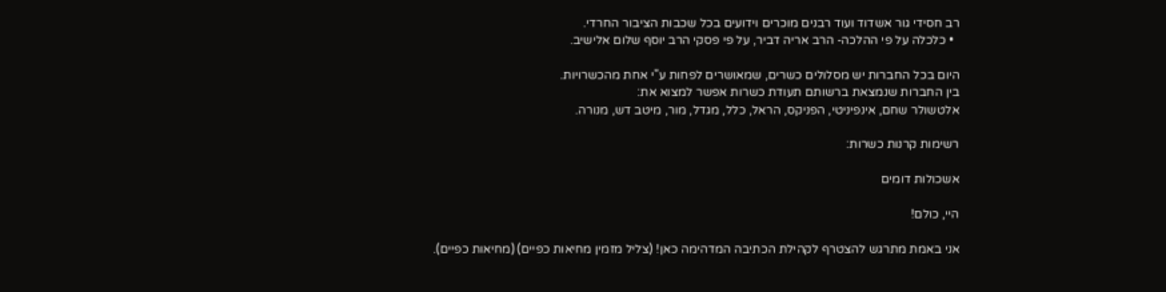רב חסידי גור אשדוד ועוד רבנים מוכרים וידועים בכל שכבות הציבור החרדי.
  • כלכלה על פי ההלכה- הרב אריה דביר, על פי פסקי הרב יוסף שלום אלישיב.

היום בכל החברות יש מסלולים כשרים, שמאושרים לפחות ע"י אחת מהכשרויות.
בין החברות שנמצאת ברשותם תעודת כשרות אפשר למצוא את:
אלטשולר שחם, אינפיניטי, הפניקס, הראל, כלל, מגדל, מור, מיטב דש, מנורה.

רשימות קרנות כשרות:

אשכולות דומים

היי, כולם!

אני באמת מתרגש להצטרף לקהילת הכתיבה המדהימה כאן! (צליל מזמין מחיאות כפיים) (מחיאות כפיים).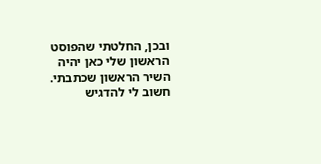ובכן, החלטתי שהפוסט הראשון שלי כאן יהיה השיר הראשון שכתבתי.
חשוב לי להדגיש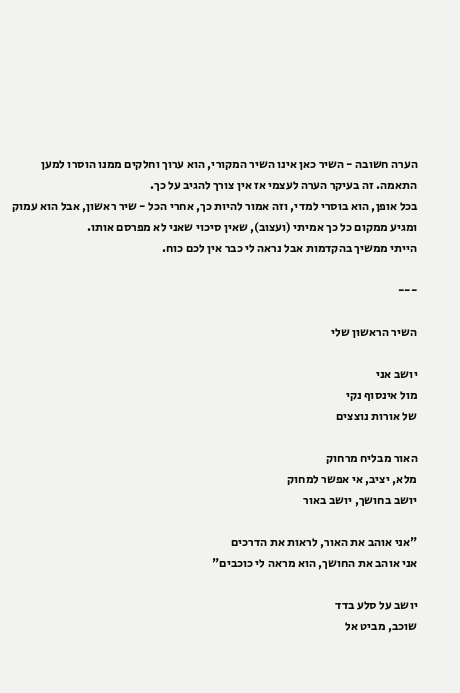הערה חשובה - השיר כאן אינו השיר המקורי, הוא ערוך וחלקים ממנו הוסרו למען התאמה. זה בעיקר הערה לעצמי אז אין צורך להגיב על כך.
בכל אופן, הוא בוסרי למדי, וזה אמור להיות כך, אחרי הכל - שיר ראשון, אבל הוא עמוק ומגיע ממקום כל כך אמיתי (ועצוב), שאין סיכוי שאני לא מפרסם אותו.
הייתי ממשיך בהקדמות אבל נראה לי כבר אין לכם כוח.

---

השיר הראשון שלי

יושב אני
מול אינסוף נקי
של אורות נוצצים

האור מבליח מרחוק
מלא, יציב, אי אפשר למחוק
יושב בחושך, יושב באור

"אני אוהב את האור, לראות את הדרכים
אני אוהב את החושך, הוא מראה לי כוכבים"

יושב על סלע בדד
שוכב, מביט אל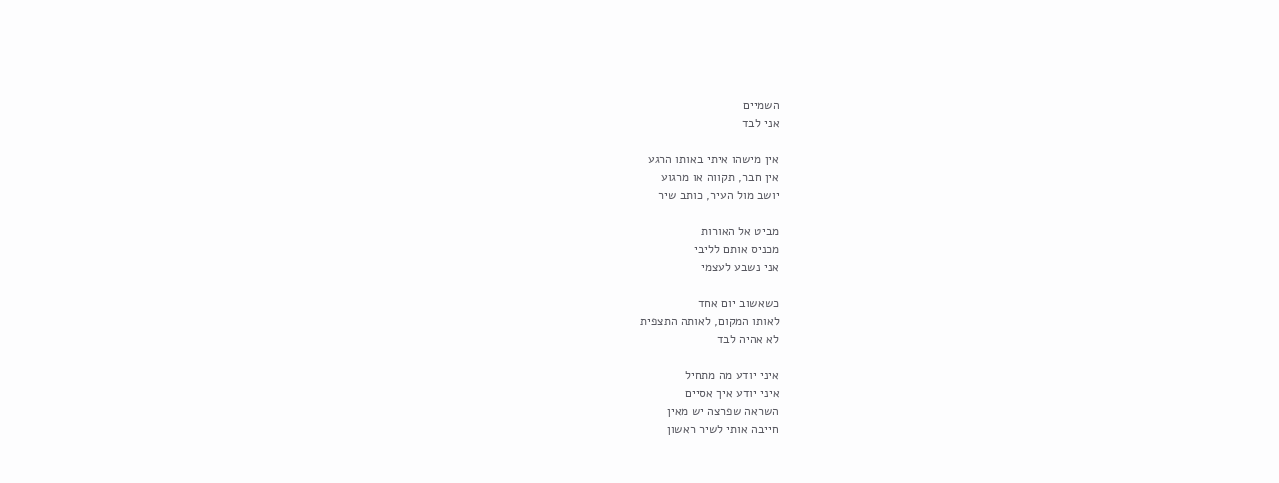השמיים
אני לבד

אין מישהו איתי באותו הרגע
אין חבר, תקווה או מרגוע
יושב מול העיר, כותב שיר

מביט אל האורות
מכניס אותם לליבי
אני נשבע לעצמי

כשאשוב יום אחד
לאותו המקום, לאותה התצפית
לא אהיה לבד

איני יודע מה מתחיל
איני יודע איך אסיים
השראה שפרצה יש מאין
חייבה אותי לשיר ראשון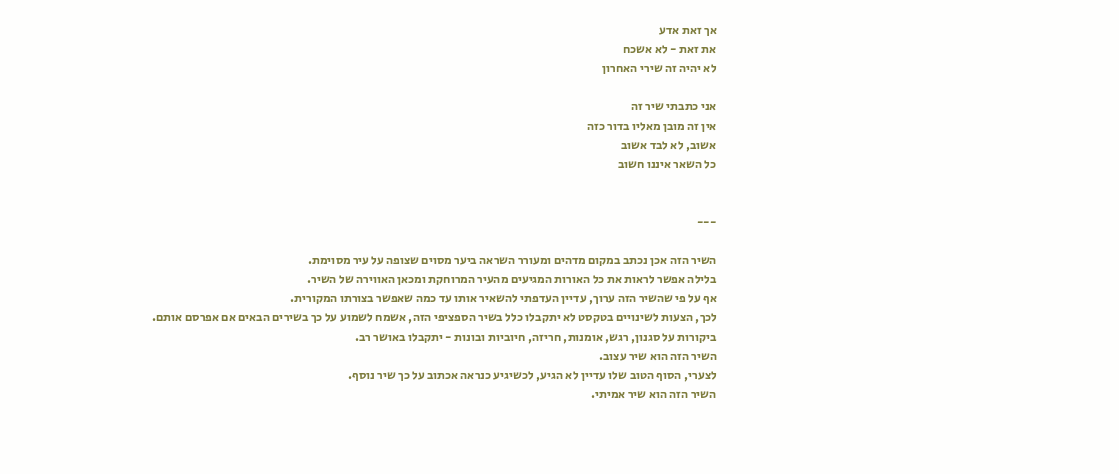אך זאת אדע
את זאת - לא אשכח
לא יהיה זה שירי האחרון

אני כתבתי שיר זה
אין זה מובן מאליו בדור כזה
אשוב, לא לבד אשוב
כל השאר איננו חשוב


---

השיר הזה אכן נכתב במקום מדהים ומעורר השראה ביער מסוים שצופה על עיר מסוימת.
בלילה אפשר לראות את כל האורות המגיעים מהעיר המרוחקת ומכאן האווירה של השיר.
אף על פי שהשיר הזה ערוך, עדיין העדפתי להשאיר אותו עד כמה שאפשר בצורתו המקורית.
לכך, הצעות לשינויים בטקסט לא יתקבלו כלל בשיר הספציפי הזה, אשמח לשמוע על כך בשירים הבאים אם אפרסם אותם.
ביקורות על סגנון, רגש, אומנות, חריזה, חיוביות ובונות - יתקבלו באושר רב.
השיר הזה הוא שיר עצוב.
לצערי, הסוף הטוב שלו עדיין לא הגיע, לכשיגיע כנראה אכתוב על כך שיר נוסף.
השיר הזה הוא שיר אמיתי.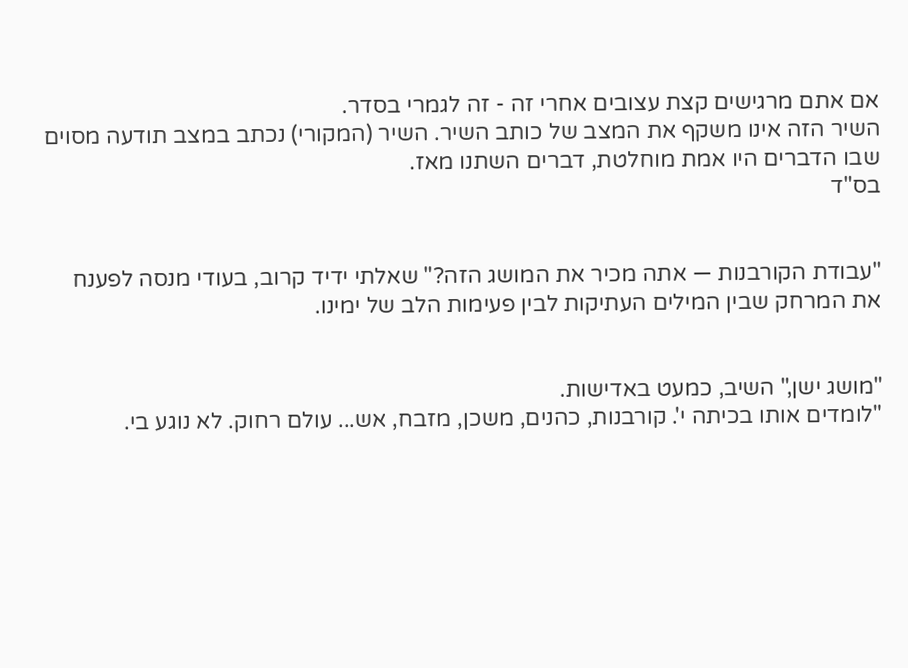אם אתם מרגישים קצת עצובים אחרי זה - זה לגמרי בסדר.
השיר הזה אינו משקף את המצב של כותב השיר. השיר (המקורי) נכתב במצב תודעה מסוים שבו הדברים היו אמת מוחלטת, דברים השתנו מאז.
בס"ד


"עבודת הקורבנות — אתה מכיר את המושג הזה?" שאלתי ידיד קרוב, בעודי מנסה לפענח את המרחק שבין המילים העתיקות לבין פעימות הלב של ימינו.


"מושג ישן," השיב, כמעט באדישות.
"לומדים אותו בכיתה י'. קורבנות, כהנים, משכן, מזבח, אש... עולם רחוק. לא נוגע בי.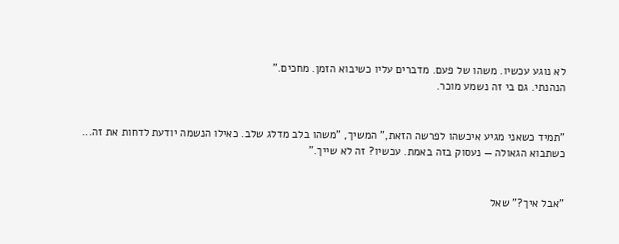לא נוגע עכשיו. משהו של פעם. מדברים עליו כשיבוא הזמן. מחכים."
הנהנתי. גם בי זה נשמע מוכר.


"תמיד כשאני מגיע איכשהו לפרשה הזאת," המשיך, "משהו בלב מדלג שלב. כאילו הנשמה יודעת לדחות את זה...
כשתבוא הגאולה — נעסוק בזה באמת. עכשיו? זה לא שייך."


"אבל איך?" שאל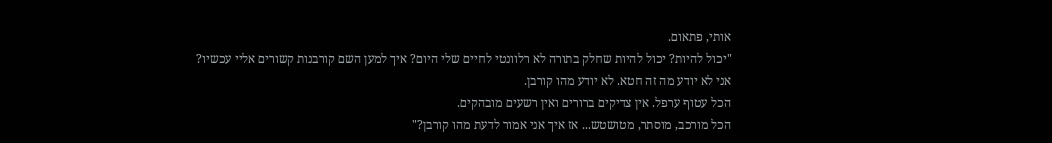אותי, פתאום.
"יכול להיות? יכול להיות שחלק בתורה לא רלוונטי לחיים שלי היום? איך למען השם קורבנות קשורים אליי עכשיו?
אני לא יודע מה זה חטא. לא יודע מהו קורבן.
הכל עטוף ערפל. אין צדיקים ברורים ואין רשעים מובהקים.
הכל מורכב, מוסתר, מטושטש... אז איך אני אמור לדעת מהו קורבן?"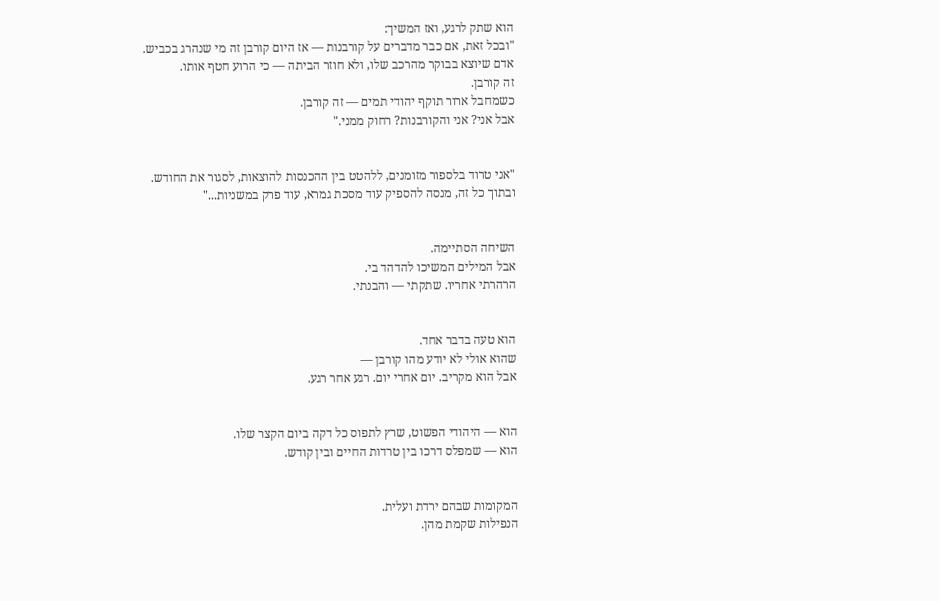הוא שתק לרגע, ואז המשיך:
"ובכל זאת, אם כבר מדברים על קורבנות — אז היום קורבן זה מי שנהרג בכביש.
אדם שיוצא בבוקר מהרכב שלו, ולא חוזר הביתה — כי הרוע חטף אותו.
זה קורבן.
כשמחבל ארור תוקף יהודי תמים — זה קורבן.
אבל אני? אני והקורבנות? רחוק ממני."


"אני טרוד בלספור מזומנים, ללהטט בין ההכנסות להוצאות, לסגור את החודש.
ובתוך כל זה, מנסה להספיק עוד מסכת גמרא, עוד פרק במשניות..."


השיחה הסתיימה.
אבל המילים המשיכו להדהד בי.
הרהרתי אחריו. שתקתי — והבנתי.


הוא טעה בדבר אחד.
שהוא אולי לא יודע מהו קורבן —
אבל הוא מקריב. יום אחרי יום. רגע אחר רגע.


הוא — היהודי הפשוט, שרץ לתפוס כל דקה ביום הקצר שלו.
הוא — שמפלס דרכו בין טרדות החיים ובין קודש.


המקומות שבהם ירדת ועלית.
הנפילות שקמת מהן.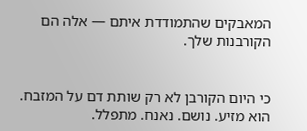המאבקים שהתמודדת איתם — אלה הם הקורבנות שלך.


כי היום הקורבן לא רק שותת דם על המזבח.
הוא מזיע. נושם. נאנח. מתפלל.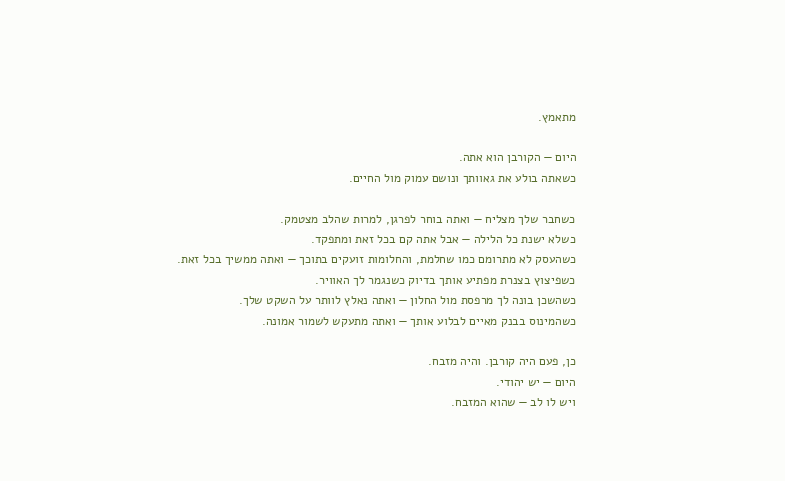מתאמץ.

היום — הקורבן הוא אתה.
כשאתה בולע את גאוותך ונושם עמוק מול החיים.

כשחבר שלך מצליח — ואתה בוחר לפרגן, למרות שהלב מצטמק.
כשלא ישנת כל הלילה — אבל אתה קם בכל זאת ומתפקד.
כשהעסק לא מתרומם כמו שחלמת, והחלומות זועקים בתוכך — ואתה ממשיך בכל זאת.
כשפיצוץ בצנרת מפתיע אותך בדיוק כשנגמר לך האוויר.
כשהשכן בונה לך מרפסת מול החלון — ואתה נאלץ לוותר על השקט שלך.
כשהמינוס בבנק מאיים לבלוע אותך — ואתה מתעקש לשמור אמונה.

כן, פעם היה קורבן. והיה מזבח.
היום — יש יהודי.
ויש לו לב — שהוא המזבח.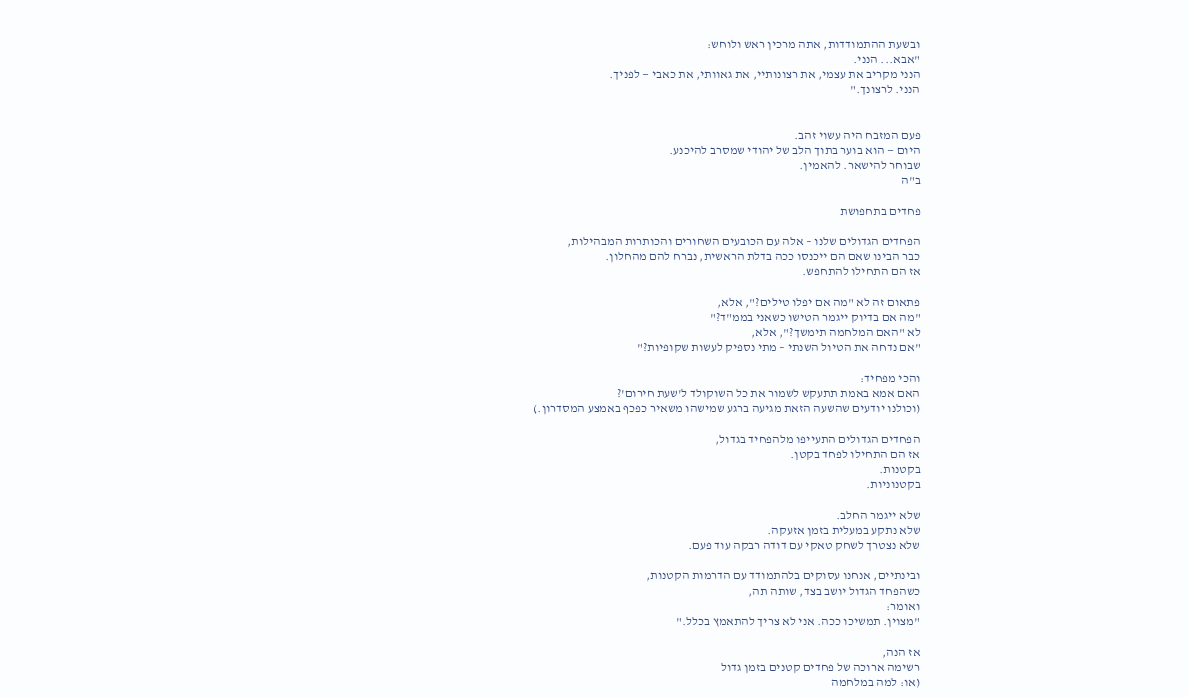ובשעת ההתמודדות, אתה מרכין ראש ולוחש:
"אבא... הנני.
הנני מקריב את עצמי, את רצונותיי, את גאוותי, את כאבי — לפניך.
הנני. לרצונך."


פעם המזבח היה עשוי זהב.
היום — הוא בוער בתוך הלב של יהודי שמסרב להיכנע.
שבוחר להישאר. להאמין.
ב"ה

פחדים בתחפושת

הפחדים הגדולים שלנו – אלה עם הכובעים השחורים והכותרות המבהילות,
כבר הבינו שאם הם ייכנסו ככה בדלת הראשית, נברח להם מהחלון.
אז הם התחילו להתחפש.

פתאום זה לא "מה אם יפלו טילים?", אלא,
"מה אם בדיוק ייגמר הטישו כשאני בממ"ד?"
לא "האם המלחמה תימשך?", אלא,
"אם נדחה את הטיול השנתי – מתי נספיק לעשות שקופיות?"

והכי מפחיד:
האם אמא באמת תתעקש לשמור את כל השוקולד ל'שעת חירום'?
(וכולנו יודעים שהשעה הזאת מגיעה ברגע שמישהו משאיר כפכף באמצע המסדרון.)

הפחדים הגדולים התעייפו מלהפחיד בגדול,
אז הם התחילו לפחד בקטן.
בקטנות.
בקטנוניות.

שלא ייגמר החלב.
שלא נתקע במעלית בזמן אזעקה.
שלא נצטרך לשחק טאקי עם דודה רבקה עוד פעם.

ובינתיים, אנחנו עסוקים בלהתמודד עם הדרמות הקטנות,
כשהפחד הגדול יושב בצד, שותה תה,
ואומר:
"מצוין. תמשיכו ככה. אני לא צריך להתאמץ בכלל."

אז הנה,
רשימה ארוכה של פחדים קטנים בזמן גדול
(או: למה במלחמה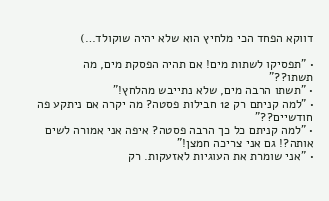דווקא הפחד הכי מלחיץ הוא שלא יהיה שוקולד…)

• "תפסיקו לשתות מים! אם תהיה הפסקת מים, מה תשתו??"
• "תשתו הרבה מים, שלא נתייבש מהלחץ!"
• "למה קניתם רק 12 חבילות פסטה? מה יקרה אם ניתקע פה חודשיים??"
• "למה קניתם כל כך הרבה פסטה? איפה אני אמורה לשים אותה?! גם אני צריכה חמצן!"
• "אני שומרת את העוגיות לאזעקות. רק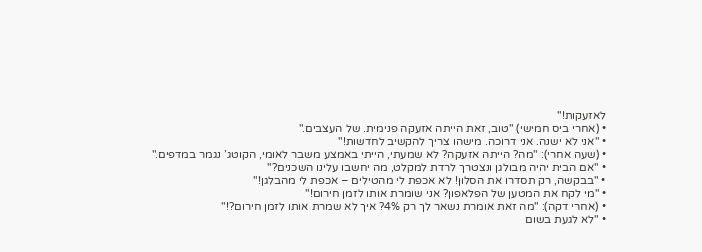לאזעקות!"
• (אחרי ביס חמישי) "טוב, זאת הייתה אזעקה פנימית. של העצבים."
• "אני לא ישנה. אני דרוכה. מישהו צריך להקשיב לחדשות!"
• (שעה אחרי): "מה? הייתה אזעקה? לא שמעתי, הייתי באמצע משבר לאומי, הקוטג’ נגמר במדפים."
• "אם הבית יהיה מבולגן ונצטרך לרדת למקלט, מה יחשבו עלינו השכנים?"
• "בבקשה, רק תסדרו את הסלון! לא אכפת לי מהטילים – אכפת לי מהבלגן!"
• "מי לקח את המטען של הפלאפון? אני שומרת אותו לזמן חירום!"
• (אחרי דקה): "מה זאת אומרת נשאר לך רק 4%? איך לא שמרת אותו לזמן חירום?!"
• "לא לגעת בשום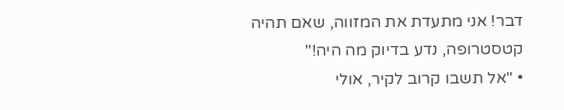דבר! אני מתעדת את המזווה, שאם תהיה קטסטרופה, נדע בדיוק מה היה!"
• "אל תשבו קרוב לקיר, אולי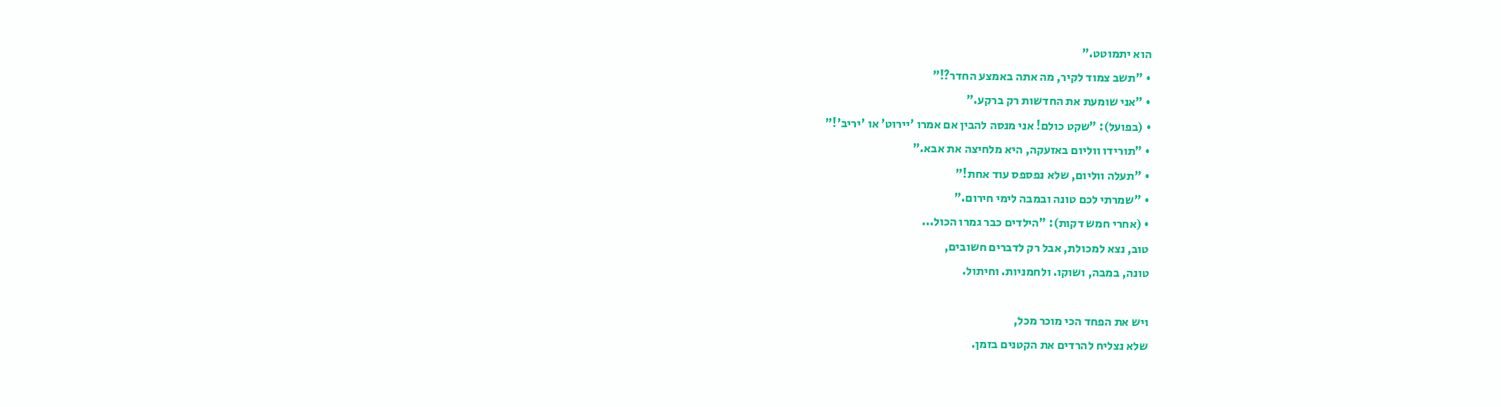הוא יתמוטט."
• "תשב צמוד לקיר, מה אתה באמצע החדר?!"
• "אני שומעת את החדשות רק ברקע."
• (בפועל): "שקט כולם! אני מנסה להבין אם אמרו 'יירוט' או 'יריב'!"
• "תורידו ווליום באזעקה, היא מלחיצה את אבא."
• "תעלה ווליום, שלא נפספס עוד אחת!"
• "שמרתי לכם טונה ובמבה לימי חירום."
• (אחרי חמש דקות): "הילדים כבר גמרו הכול...
טוב, נצא למכולת, אבל רק לדברים חשובים,
טונה, במבה, ושוקו. ולחמניות. וחיתול.

ויש את הפחד הכי מוכר מכל,
שלא נצליח להרדים את הקטנים בזמן.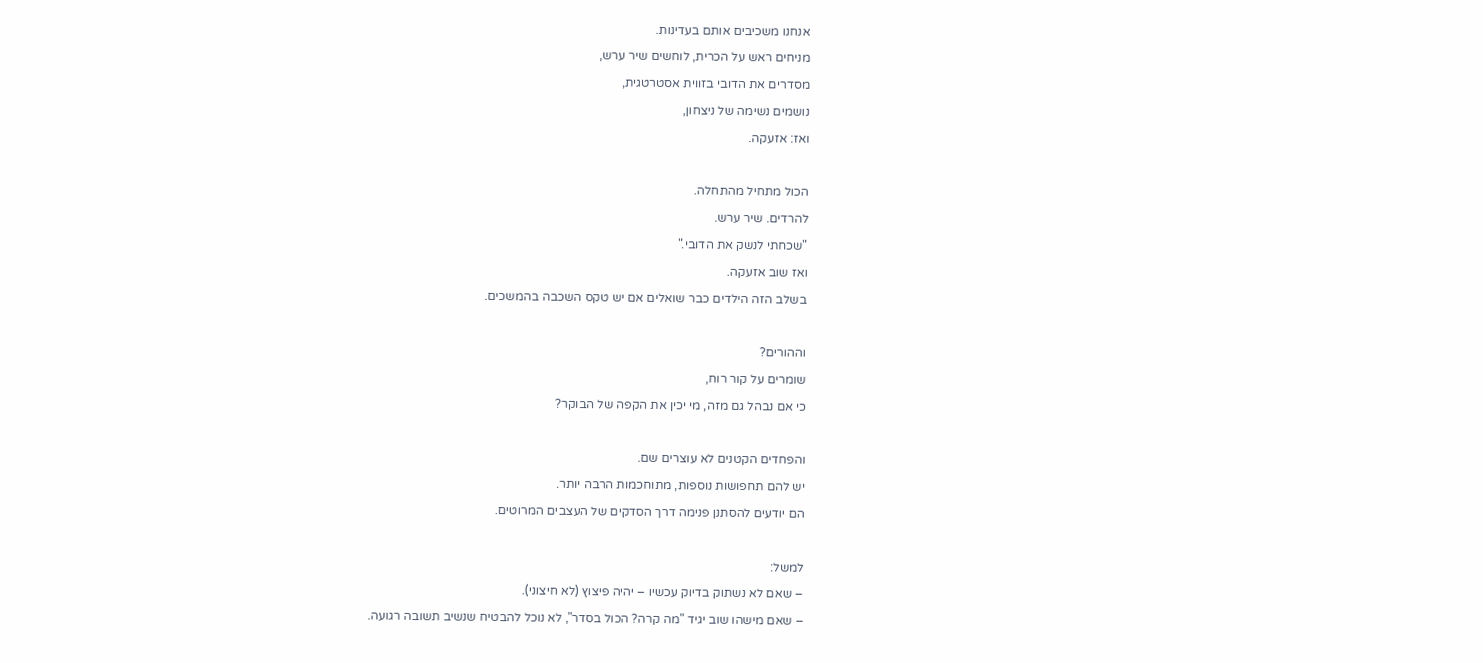אנחנו משכיבים אותם בעדינות.
מניחים ראש על הכרית, לוחשים שיר ערש,
מסדרים את הדובי בזווית אסטרטגית,
נושמים נשימה של ניצחון,
ואז: אזעקה.

הכול מתחיל מהתחלה.
להרדים. שיר ערש.
"שכחתי לנשק את הדובי."
ואז שוב אזעקה.
בשלב הזה הילדים כבר שואלים אם יש טקס השכבה בהמשכים.

וההורים?
שומרים על קור רוח,
כי אם נבהל גם מזה, מי יכין את הקפה של הבוקר?

והפחדים הקטנים לא עוצרים שם.
יש להם תחפושות נוספות, מתוחכמות הרבה יותר.
הם יודעים להסתנן פנימה דרך הסדקים של העצבים המרוטים.

למשל:
– שאם לא נשתוק בדיוק עכשיו – יהיה פיצוץ (לא חיצוני).
– שאם מישהו שוב יגיד "מה קרה? הכול בסדר", לא נוכל להבטיח שנשיב תשובה רגועה.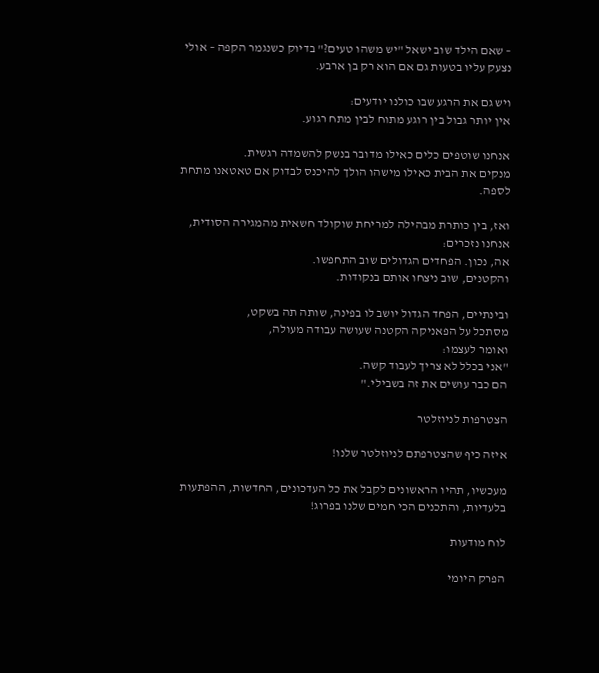– שאם הילד שוב ישאל "יש משהו טעים?" בדיוק כשנגמר הקפה – אולי נצעק עליו בטעות גם אם הוא רק בן ארבע.

ויש גם את הרגע שבו כולנו יודעים:
אין יותר גבול בין רוגע מתוח לבין מתח רגוע.

אנחנו שוטפים כלים כאילו מדובר בנשק להשמדה רגשית.
מנקים את הבית כאילו מישהו הולך להיכנס לבדוק אם טאטאנו מתחת לספה.

ואז, בין כותרת מבהילה למריחת שוקולד חשאית מהמגירה הסודית,
אנחנו נזכרים:
אה, נכון. הפחדים הגדולים שוב התחפשו.
והקטנים, שוב ניצחו אותם בנקודות.

ובינתיים, הפחד הגדול יושב לו בפינה, שותה תה בשקט,
מסתכל על הפאניקה הקטנה שעושה עבודה מעולה,
ואומר לעצמו:
"אני בכלל לא צריך לעבוד קשה.
הם כבר עושים את זה בשבילי."

הצטרפות לניוזלטר

איזה כיף שהצטרפתם לניוזלטר שלנו!

מעכשיו, תהיו הראשונים לקבל את כל העדכונים, החדשות, ההפתעות בלעדיות, והתכנים הכי חמים שלנו בפרוג!

לוח מודעות

הפרק היומי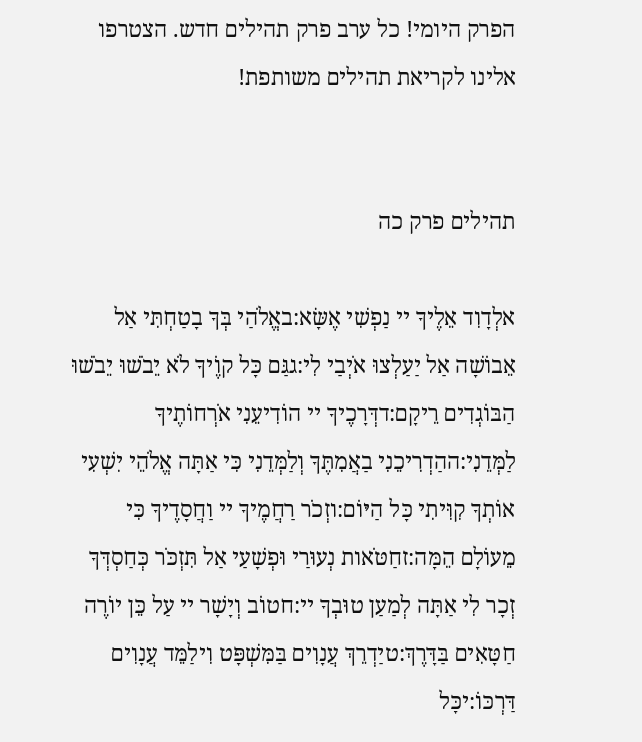הפרק היומי! כל ערב פרק תהילים חדש. הצטרפו אלינו לקריאת תהילים משותפת!


תהילים פרק כה

אלְדָוִד אֵלֶיךָ יי נַפְשִׁי אֶשָּׂא:באֱלֹהַי בְּךָ בָטַחְתִּי אַל אֵבוֹשָׁה אַל יַעַלְצוּ אֹיְבַי לִי:גגַּם כָּל קוֶֹיךָ לֹא יֵבֹשׁוּ יֵבֹשׁוּ הַבּוֹגְדִים רֵיקָם:דדְּרָכֶיךָ יי הוֹדִיעֵנִי אֹרְחוֹתֶיךָ לַמְּדֵנִי:ההַדְרִיכֵנִי בַאֲמִתֶּךָ וְלַמְּדֵנִי כִּי אַתָּה אֱלֹהֵי יִשְׁעִי אוֹתְךָ קִוִּיתִי כָּל הַיּוֹם:וזְכֹר רַחֲמֶיךָ יי וַחֲסָדֶיךָ כִּי מֵעוֹלָם הֵמָּה:זחַטֹּאות נְעוּרַי וּפְשָׁעַי אַל תִּזְכֹּר כְּחַסְדְּךָ זְכָר לִי אַתָּה לְמַעַן טוּבְךָ יי:חטוֹב וְיָשָׁר יי עַל כֵּן יוֹרֶה חַטָּאִים בַּדָּרֶךְ:טיַדְרֵךְ עֲנָוִים בַּמִּשְׁפָּט וִילַמֵּד עֲנָוִים דַּרְכּוֹ:יכָּל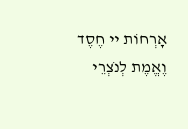אָרְחוֹת יי חֶסֶד וֶאֱמֶת לְנֹצְרֵי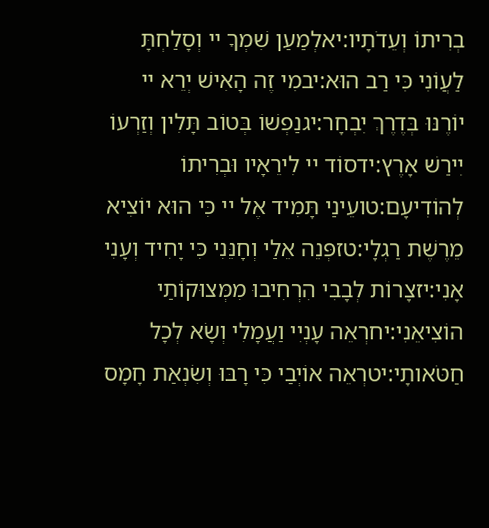בְרִיתוֹ וְעֵדֹתָיו:יאלְמַעַן שִׁמְךָ יי וְסָלַחְתָּ לַעֲוֹנִי כִּי רַב הוּא:יבמִי זֶה הָאִישׁ יְרֵא יי יוֹרֶנּוּ בְּדֶרֶךְ יִבְחָר:יגנַפְשׁוֹ בְּטוֹב תָּלִין וְזַרְעוֹ יִירַשׁ אָרֶץ:ידסוֹד יי לִירֵאָיו וּבְרִיתוֹ לְהוֹדִיעָם:טועֵינַי תָּמִיד אֶל יי כִּי הוּא יוֹצִיא מֵרֶשֶׁת רַגְלָי:טזפְּנֵה אֵלַי וְחָנֵּנִי כִּי יָחִיד וְעָנִי אָנִי:יזצָרוֹת לְבָבִי הִרְחִיבוּ מִמְּצוּקוֹתַי הוֹצִיאֵנִי:יחרְאֵה עָנְיִי וַעֲמָלִי וְשָׂא לְכָל חַטֹּאותָי:יטרְאֵה אוֹיְבַי כִּי רָבּוּ וְשִׂנְאַת חָמָס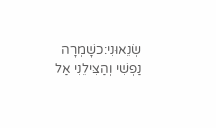שְׂנֵאוּנִי:כשָׁמְרָה נַפְשִׁי וְהַצִּילֵנִי אַל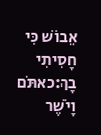אֵבוֹשׁ כִּי חָסִיתִי בָךְ:כאתֹּם וָיֹשֶׁר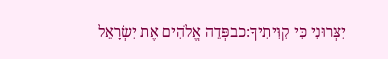יִצְּרוּנִי כִּי קִוִּיתִיךָ:כבפְּדֵה אֱלֹהִים אֶת יִשְׂרָאֵל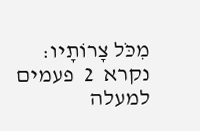מִכֹּל צָרוֹתָיו:
נקרא  2  פעמים
למעלה